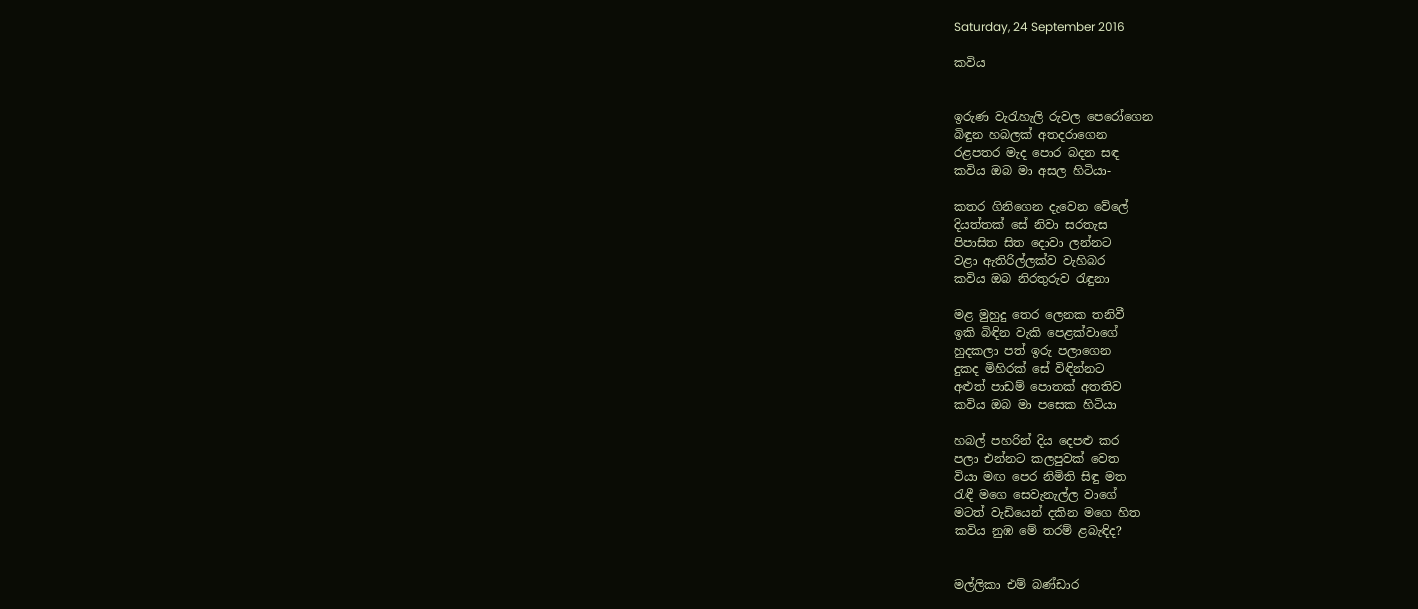Saturday, 24 September 2016

කවිය


ඉරුණ වැරැහැලි රුවල පෙරෝගෙන
බිඳුන හබලක් අතදරාගෙන
රළපතර මැද පොර බදන සඳ
කවිය ඔබ මා අසල හිටියා-

කතර ගිනිගෙන දැවෙන වේලේ
දියත්තක් සේ නිවා සරතැස
පිපාසිත සිත දොවා ලන්නට
වළා ඇතිරිල්ලක්ව වැහිබර
කවිය ඔබ නිරතුරුව රැඳුනා

මළ මුහුදු තෙර ලෙනක තනිවී
ඉකි බිඳින වැකි පෙළක්වාගේ
හුදකලා පත් ඉරු පලාගෙන
දුකද මිහිරක් සේ විඳින්නට
අළුත් පාඩම් පොතක් අතතිව
කවිය ඔබ මා පසෙක හිටියා

හබල් පහරින් දිය දෙපළු කර
පලා එන්නට කලපුවක් වෙත
වියා මඟ පෙර නිමිති සිඳු මත
රැඳී මගෙ සෙවැනැල්ල වාගේ
මටත් වැඩියෙන් දකින මගෙ හිත
කවිය නුඹ මේ තරම් ළබැඳිද?


මල්ලිකා එම් බණ්ඩාර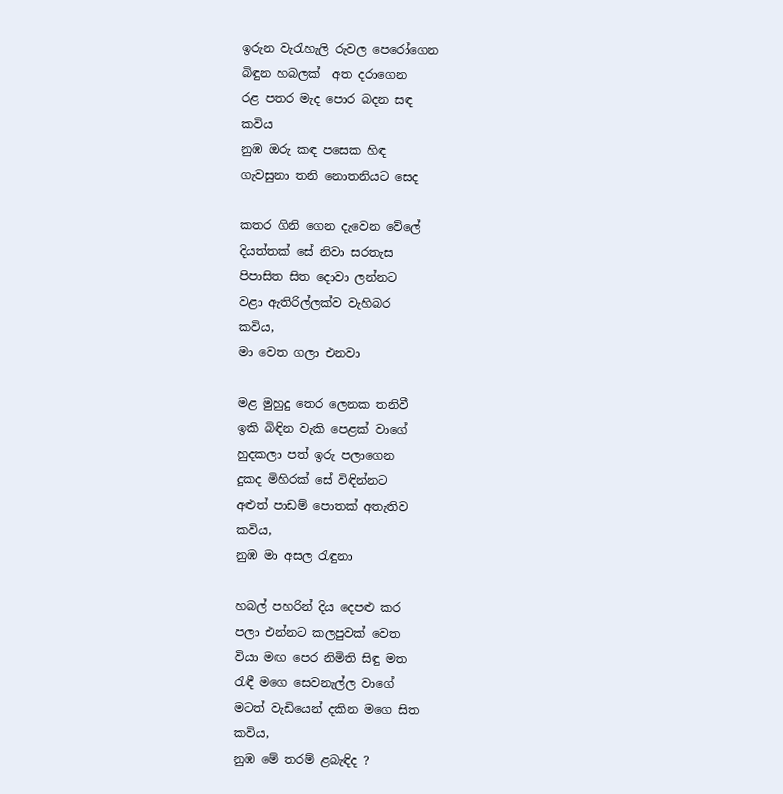ඉරුන වැරැහැලි රුවල පෙරෝගෙන
බිඳුන හබලක්  අත දරාගෙන
රළ පතර මැද පොර බදන සඳ
කවිය
නුඹ ඔරු කඳ පසෙක හිඳ
ගැවසුනා තනි නොතනියට සෙද

කතර ගිනි ගෙන දැවෙන වේලේ
දියත්තක් සේ නිවා සරතැස
පිපාසිත සිත දොවා ලන්නට
වළා ඇතිරිල්ලක්ව වැහිබර
කවිය,
මා වෙත ගලා එනවා

මළ මුහුදු තෙර ලෙනක තනිවී
ඉකි බිඳින වැකි පෙළක් වාගේ
හුදකලා පත් ඉරු පලාගෙන
දුකද මිහිරක් සේ විඳින්නට
අළුත් පාඩම් පොතක් අතැතිව
කවිය,
නුඹ මා අසල රැඳුනා

හබල් පහරින් දිය දෙපළු කර
පලා එන්නට කලපුවක් වෙත
වියා මඟ පෙර නිමිති සිඳු මත
රැඳී මගෙ සෙවනැල්ල වාගේ
මටත් වැඩියෙන් දකින මගෙ සිත
කවිය,
නුඹ මේ තරම් ළබැඳිද ?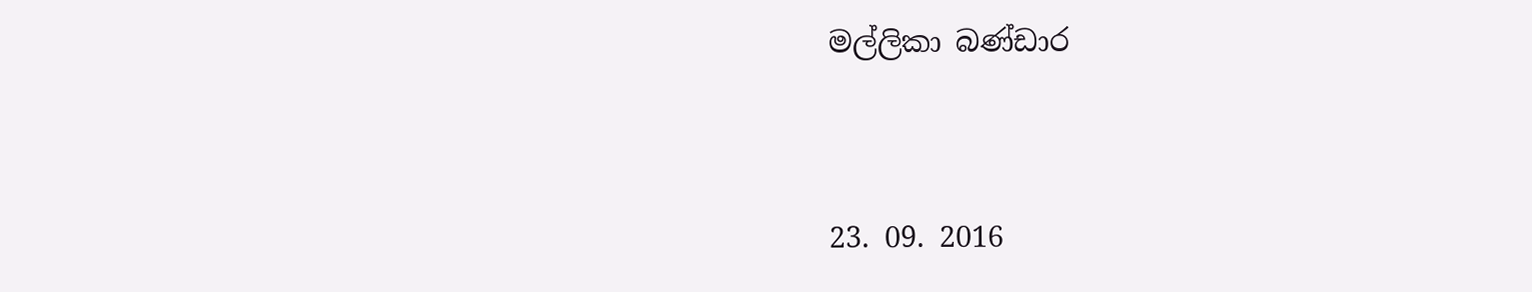මල්ලිකා බණ්ඩාර


23. 09. 2016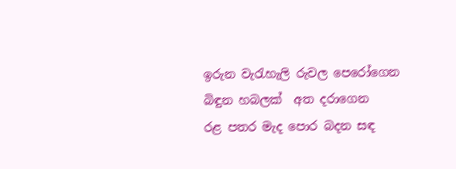ඉරුන වැරැහැලි රුවල පෙරෝගෙන
බිඳුන හබලක්  අත දරාගෙන
රළ පතර මැද පොර බදන සඳ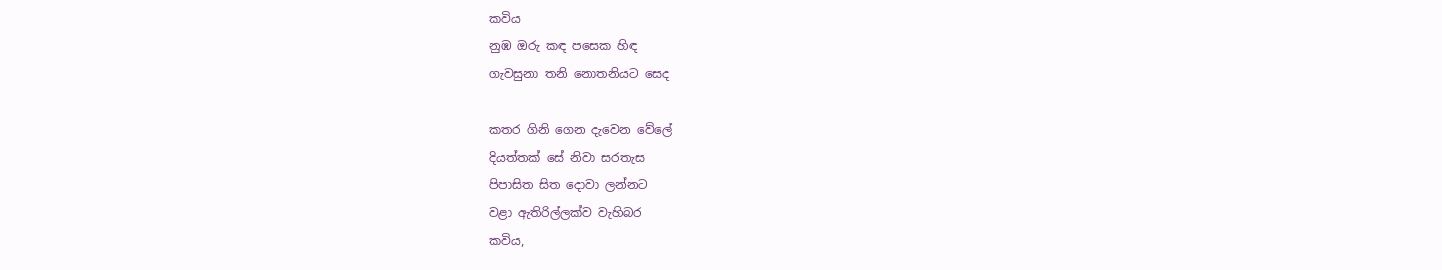කවිය
නුඹ ඔරු කඳ පසෙක හිඳ
ගැවසුනා තනි නොතනියට සෙද

කතර ගිනි ගෙන දැවෙන වේලේ
දියත්තක් සේ නිවා සරතැස
පිපාසිත සිත දොවා ලන්නට
වළා ඇතිරිල්ලක්ව වැහිබර
කවිය,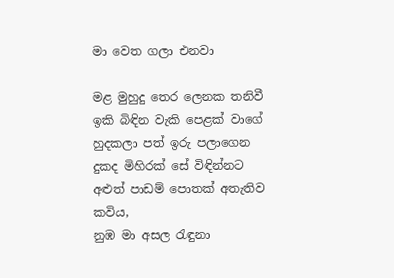මා වෙත ගලා එනවා

මළ මුහුදු තෙර ලෙනක තනිවී
ඉකි බිඳින වැකි පෙළක් වාගේ
හුදකලා පත් ඉරු පලාගෙන
දුකද මිහිරක් සේ විඳින්නට
අළුත් පාඩම් පොතක් අතැතිව
කවිය,
නුඹ මා අසල රැඳුනා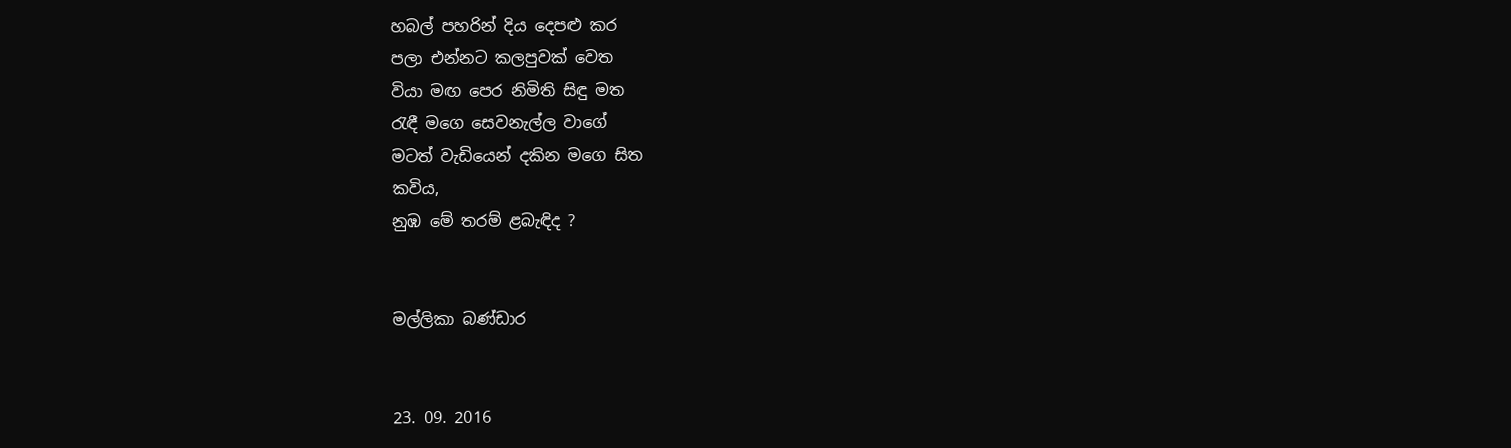හබල් පහරින් දිය දෙපළු කර
පලා එන්නට කලපුවක් වෙත
වියා මඟ පෙර නිමිති සිඳු මත
රැඳී මගෙ සෙවනැල්ල වාගේ
මටත් වැඩියෙන් දකින මගෙ සිත
කවිය,
නුඹ මේ තරම් ළබැඳිද ?


මල්ලිකා බණ්ඩාර


23. 09. 2016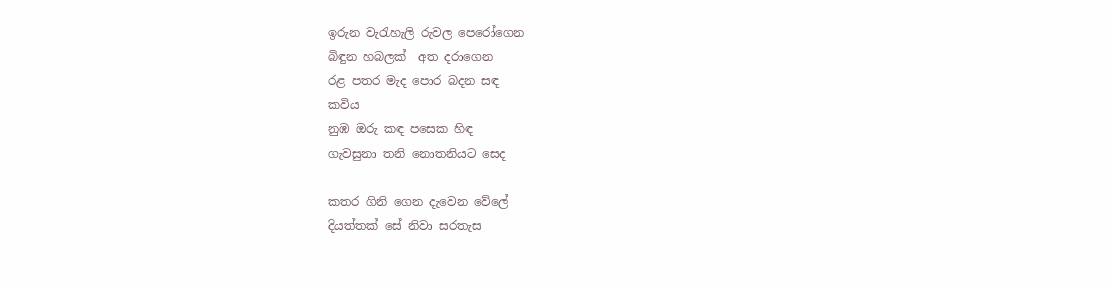ඉරුන වැරැහැලි රුවල පෙරෝගෙන
බිඳුන හබලක්  අත දරාගෙන
රළ පතර මැද පොර බදන සඳ
කවිය
නුඹ ඔරු කඳ පසෙක හිඳ
ගැවසුනා තනි නොතනියට සෙද

කතර ගිනි ගෙන දැවෙන වේලේ
දියත්තක් සේ නිවා සරතැස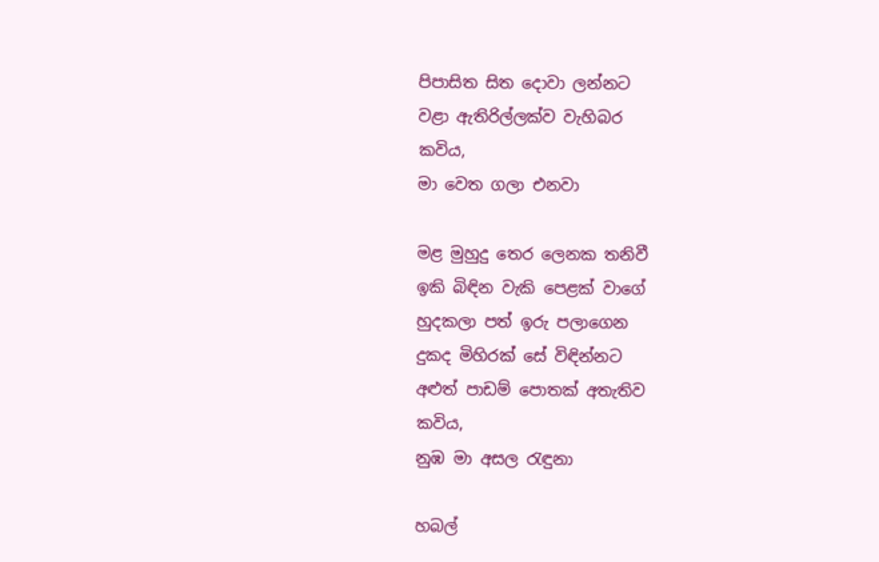පිපාසිත සිත දොවා ලන්නට
වළා ඇතිරිල්ලක්ව වැහිබර
කවිය,
මා වෙත ගලා එනවා

මළ මුහුදු තෙර ලෙනක තනිවී
ඉකි බිඳින වැකි පෙළක් වාගේ
හුදකලා පත් ඉරු පලාගෙන
දුකද මිහිරක් සේ විඳින්නට
අළුත් පාඩම් පොතක් අතැතිව
කවිය,
නුඹ මා අසල රැඳුනා

හබල්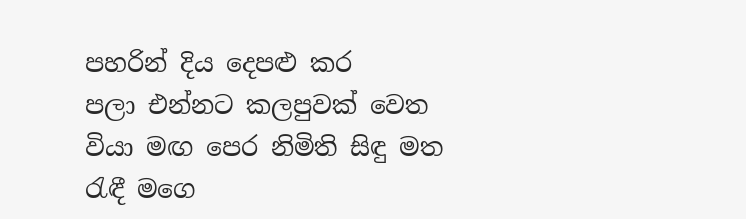පහරින් දිය දෙපළු කර
පලා එන්නට කලපුවක් වෙත
වියා මඟ පෙර නිමිති සිඳු මත
රැඳී මගෙ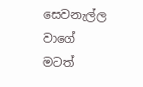සෙවනැල්ල වාගේ
මටත්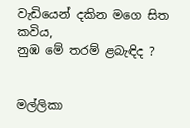වැඩියෙන් දකින මගෙ සිත
කවිය,
නුඹ මේ තරම් ළබැඳිද ?


මල්ලිකා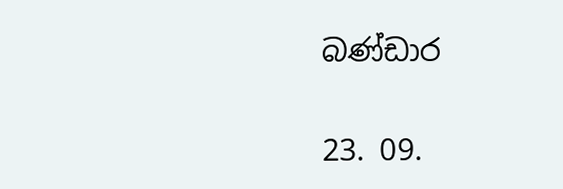බණ්ඩාර


23. 09.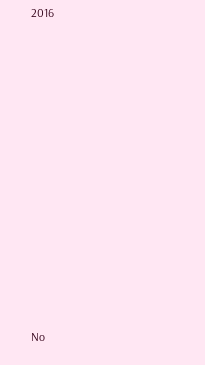2016














No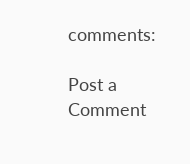comments:

Post a Comment